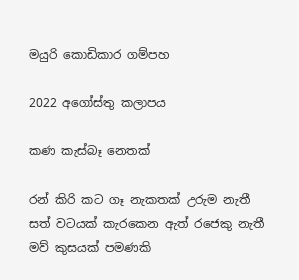මයුරි කොඩිකාර ගම්පහ

2022 අගෝස්තු කලාපය

කණ කැස්බෑ නෙතක්

රන් කිරි කට ගෑ නැකතක් උරුම නැතී
සත් වටයක් කැරකෙන ඇත් රජෙකු නැතී
මව් කුසයක් පමණකි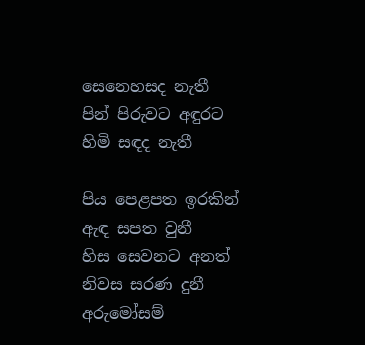සෙනෙහසද නැතී
පින් පිරුවට අඳුරට හිමි සඳද නැතී

පිය පෙළපත ඉරකින් ඇඳ සපත වුනී
හිස සෙවනට අනත් නිවස සරණ දුනී
අරුමෝසම්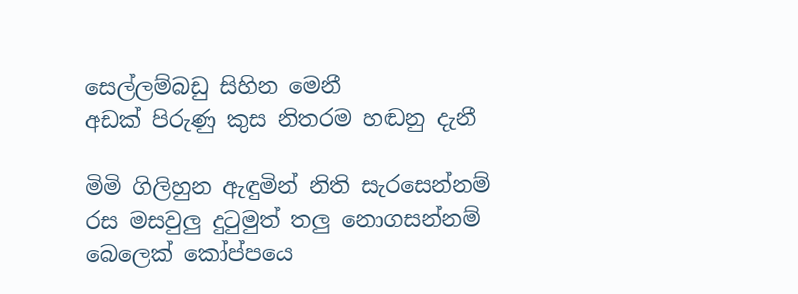සෙල්ලම්බඩු සිහින මෙනී
අඩක් පිරුණු කුස නිතරම හඬනු දැනී

මිමි ගිලිහුන ඇඳුමින් නිති සැරසෙන්නම්
රස මසවුලු දුටුමුත් තලු නොගසන්නම්
බෙලෙක් කෝප්පයෙ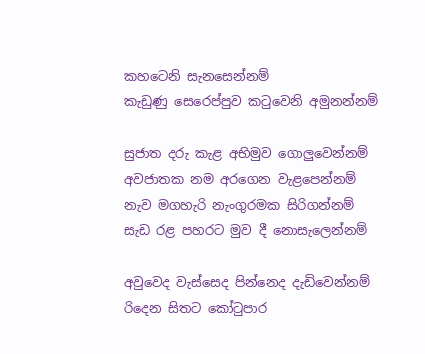කහටෙනි සැනසෙන්නම්
කැඩුණු සෙරෙප්පුව කටුවෙනි අමුනන්නම්

සුජාත දරු කැළ අභිමුව ගොලුවෙන්නම්
අවජාතක නම අරගෙන වැළපෙන්නම්
නැව මගහැරි නැංගුරමක සිරිගන්නම්
සැඩ රළ පහරට මුව දී නොසැලෙන්නම්

අවුවෙද වැස්සෙද පින්නෙද දැඩිවෙන්නම්
රිදෙන සිතට කෝටුපාර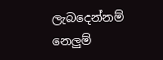ලැබදෙන්නම්
නෙලුම්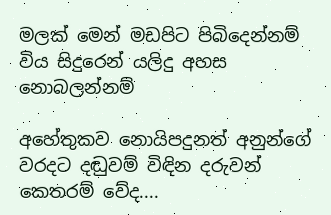මලක් මෙන් මඩපිට පිබිදෙන්නම්
විය සිදුරෙන් යලිදු අහස නොබලන්නම්

අහේතුකව නොයිපදුනත් අනුන්ගේ වරදට දඬුවම් විඳින දරුවන් කෙතරම් වේද....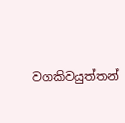වගකිවයුත්තන්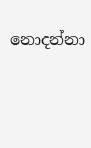නොදන්නා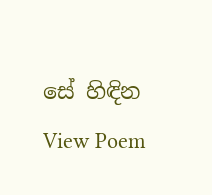සේ හිඳින
View Poem